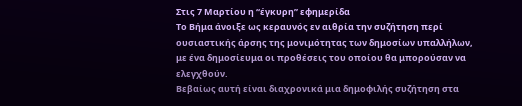Στις 7 Μαρτίου η “έγκυρη” εφημερίδα
Το Βήμα άνοιξε ως κεραυνός εν αιθρία την συζήτηση περί ουσιαστικής άρσης της μονιμότητας των δημοσίων υπαλλήλων, με ένα δημοσίευμα οι προθέσεις του οποίου θα μπορούσαν να ελεγχθούν.
Βεβαίως αυτή είναι διαχρονικά μια δημοφιλής συζήτηση στα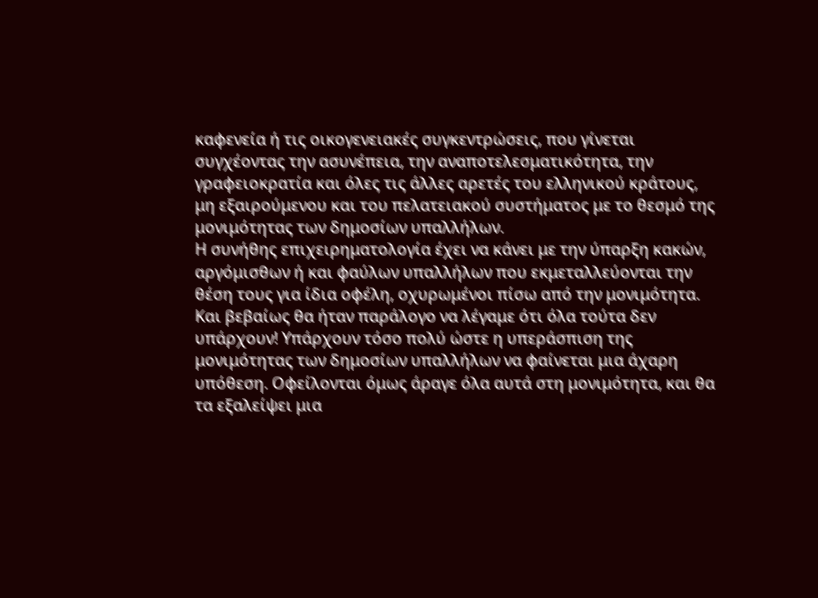καφενεία ή τις οικογενειακές συγκεντρώσεις, που γίνεται συγχέοντας την ασυνέπεια, την αναποτελεσματικότητα, την γραφειοκρατία και όλες τις άλλες αρετές του ελληνικού κράτους, μη εξαιρούμενου και του πελατειακού συστήματος με το θεσμό της μονιμότητας των δημοσίων υπαλλήλων.
Η συνήθης επιχειρηματολογία έχει να κάνει με την ύπαρξη κακών, αργόμισθων ή και φαύλων υπαλλήλων που εκμεταλλεύονται την θέση τους για ίδια οφέλη, οχυρωμένοι πίσω από την μονιμότητα. Και βεβαίως θα ήταν παράλογο να λέγαμε ότι όλα τούτα δεν υπάρχουν! Υπάρχουν τόσο πολύ ώστε η υπεράσπιση της μονιμότητας των δημοσίων υπαλλήλων να φαίνεται μια άχαρη υπόθεση. Οφείλονται όμως άραγε όλα αυτά στη μονιμότητα, και θα τα εξαλείψει μια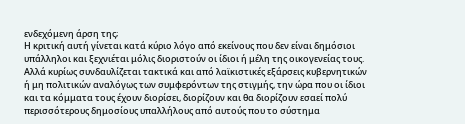ενδεχόμενη άρση της;
Η κριτική αυτή γίνεται κατά κύριο λόγο από εκείνους που δεν είναι δημόσιοι υπάλληλοι και ξεχνιέται μόλις διοριστούν οι ίδιοι ή μέλη της οικογενείας τους. Αλλά κυρίως συνδαυλίζεται τακτικά και από λαϊκιστικές εξάρσεις κυβερνητικών ή μη πολιτικών αναλόγως των συμφερόντων της στιγμής, την ώρα που οι ίδιοι και τα κόμματα τους έχουν διορίσει, διορίζουν και θα διορίζουν εσαεί πολύ περισσότερους δημοσίους υπαλλήλους από αυτούς που το σύστημα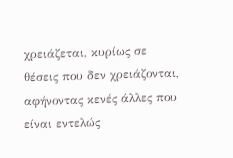χρειάζεται, κυρίως σε θέσεις που δεν χρειάζονται, αφήνοντας κενές άλλες που είναι εντελώς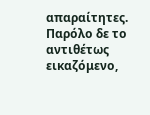απαραίτητες. Παρόλο δε το αντιθέτως εικαζόμενο,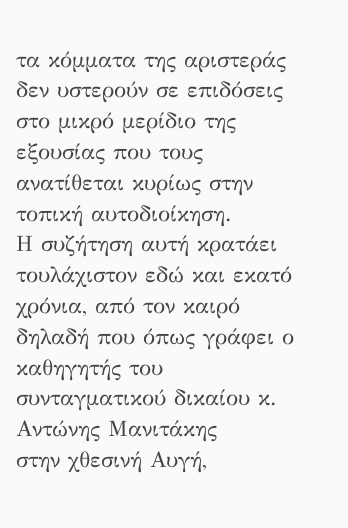τα κόμματα της αριστεράς δεν υστερούν σε επιδόσεις στο μικρό μερίδιο της εξουσίας που τους ανατίθεται κυρίως στην τοπική αυτοδιοίκηση.
Η συζήτηση αυτή κρατάει τουλάχιστον εδώ και εκατό χρόνια, από τον καιρό δηλαδή που όπως γράφει ο καθηγητής του συνταγματικού δικαίου κ. Αντώνης Μανιτάκης
στην χθεσινή Αυγή,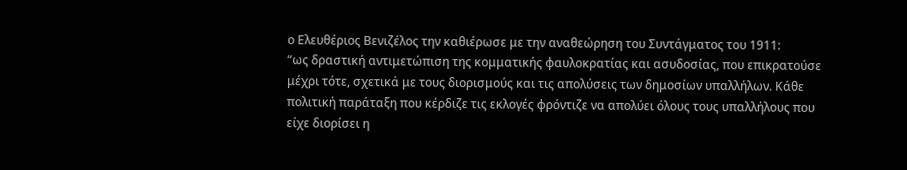ο Ελευθέριος Βενιζέλος την καθιέρωσε με την αναθεώρηση του Συντάγματος του 1911:
“ως δραστική αντιμετώπιση της κομματικής φαυλοκρατίας και ασυδοσίας, που επικρατούσε μέχρι τότε, σχετικά με τους διορισμούς και τις απολύσεις των δημοσίων υπαλλήλων. Κάθε πολιτική παράταξη που κέρδιζε τις εκλογές φρόντιζε να απολύει όλους τους υπαλλήλους που είχε διορίσει η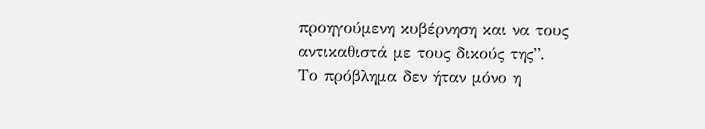προηγούμενη κυβέρνηση και να τους αντικαθιστά με τους δικούς της”.
Το πρόβλημα δεν ήταν μόνο η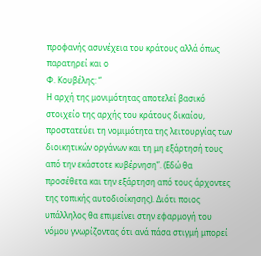προφανής ασυνέχεια του κράτους αλλά όπως παρατηρεί και ο
Φ. Κουβέλης: “
Η αρχή της μονιμότητας αποτελεί βασικό στοιχείο της αρχής του κράτους δικαίου, προστατεύει τη νομιμότητα της λειτουργίας των διοικητικών οργάνων και τη μη εξάρτησή τους από την εκάστοτε κυβέρνηση”. (Εδώ θα προσέθετα και την εξάρτηση από τους άρχοντες της τοπικής αυτοδιοίκησης). Διότι ποιος υπάλληλος θα επιμείνει στην εφαρμογή του νόμου γνωρίζοντας ότι ανά πάσα στιγμή μπορεί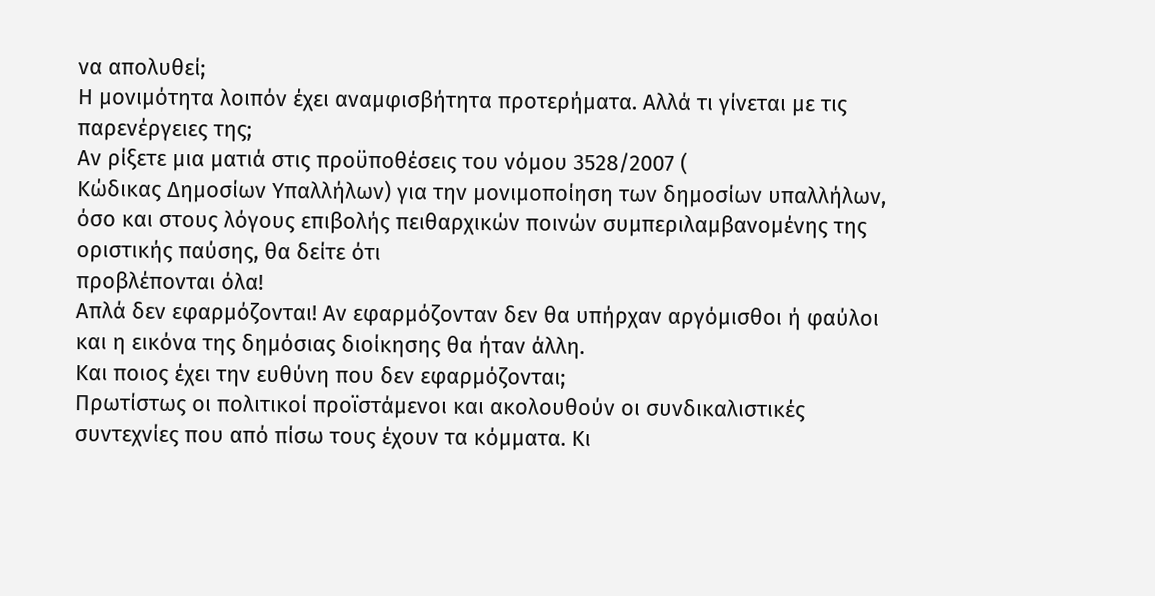να απολυθεί;
Η μονιμότητα λοιπόν έχει αναμφισβήτητα προτερήματα. Αλλά τι γίνεται με τις παρενέργειες της;
Αν ρίξετε μια ματιά στις προϋποθέσεις του νόμου 3528/2007 (
Κώδικας Δημοσίων Υπαλλήλων) για την μονιμοποίηση των δημοσίων υπαλλήλων, όσο και στους λόγους επιβολής πειθαρχικών ποινών συμπεριλαμβανομένης της οριστικής παύσης, θα δείτε ότι
προβλέπονται όλα!
Απλά δεν εφαρμόζονται! Αν εφαρμόζονταν δεν θα υπήρχαν αργόμισθοι ή φαύλοι και η εικόνα της δημόσιας διοίκησης θα ήταν άλλη.
Και ποιος έχει την ευθύνη που δεν εφαρμόζονται;
Πρωτίστως οι πολιτικοί προϊστάμενοι και ακολουθούν οι συνδικαλιστικές συντεχνίες που από πίσω τους έχουν τα κόμματα. Κι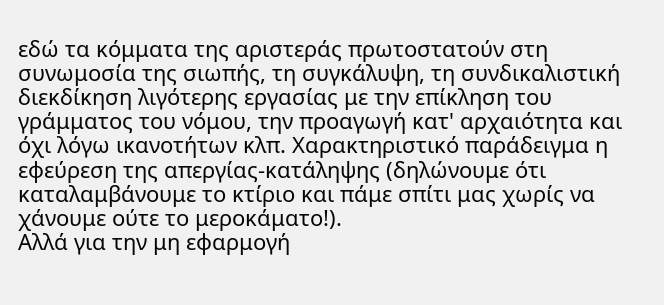εδώ τα κόμματα της αριστεράς πρωτοστατούν στη συνωμοσία της σιωπής, τη συγκάλυψη, τη συνδικαλιστική διεκδίκηση λιγότερης εργασίας με την επίκληση του γράμματος του νόμου, την προαγωγή κατ' αρχαιότητα και όχι λόγω ικανοτήτων κλπ. Χαρακτηριστικό παράδειγμα η εφεύρεση της απεργίας-κατάληψης (δηλώνουμε ότι καταλαμβάνουμε το κτίριο και πάμε σπίτι μας χωρίς να χάνουμε ούτε το μεροκάματο!).
Αλλά για την μη εφαρμογή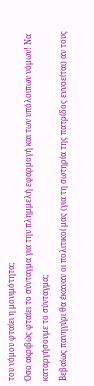του νόμου φταίει η μονιμότητα;
Όσο ακριβώς φταίει το σύνταγμα για την πλημμελή εφαρμογή και των υπόλοιπων νόμων! Να καταργήσουμε το σύνταγμα;
Βεβαίως πανηγύρι θα έκαναν οι πολιτικοί μας (για τη σωτηρία της πατρίδος εννοείται) αν τους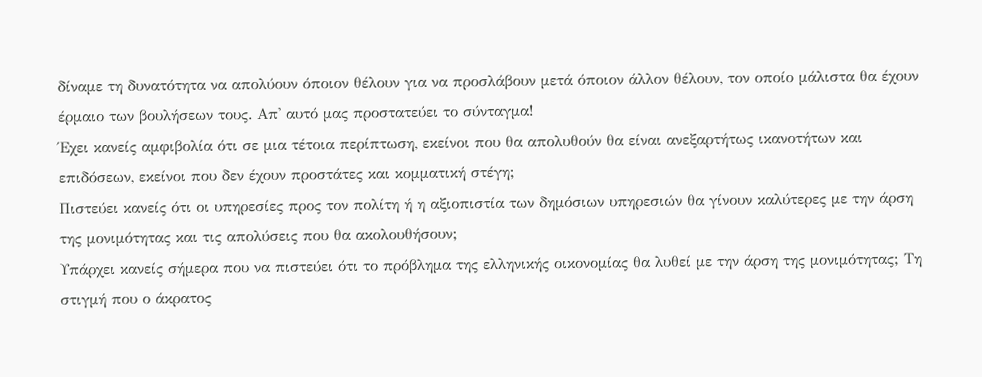δίναμε τη δυνατότητα να απολύουν όποιον θέλουν για να προσλάβουν μετά όποιον άλλον θέλουν, τον οποίο μάλιστα θα έχουν έρμαιο των βουλήσεων τους. Απ' αυτό μας προστατεύει το σύνταγμα!
Έχει κανείς αμφιβολία ότι σε μια τέτοια περίπτωση, εκείνοι που θα απολυθούν θα είναι ανεξαρτήτως ικανοτήτων και επιδόσεων, εκείνοι που δεν έχουν προστάτες και κομματική στέγη;
Πιστεύει κανείς ότι οι υπηρεσίες προς τον πολίτη ή η αξιοπιστία των δημόσιων υπηρεσιών θα γίνουν καλύτερες με την άρση της μονιμότητας και τις απολύσεις που θα ακολουθήσουν;
Υπάρχει κανείς σήμερα που να πιστεύει ότι το πρόβλημα της ελληνικής οικονομίας θα λυθεί με την άρση της μονιμότητας; Τη στιγμή που ο άκρατος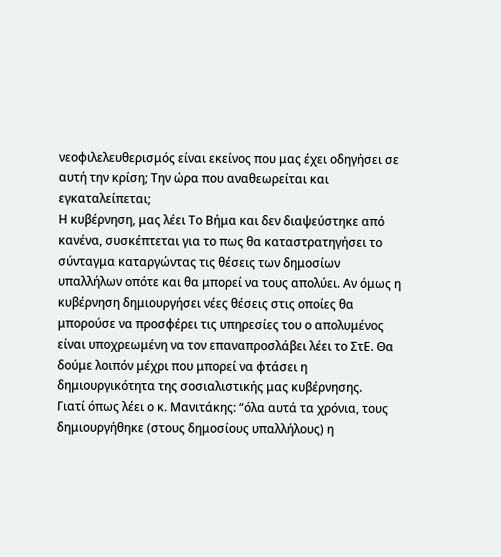νεοφιλελευθερισμός είναι εκείνος που μας έχει οδηγήσει σε αυτή την κρίση; Την ώρα που αναθεωρείται και εγκαταλείπεται;
Η κυβέρνηση, μας λέει Το Βήμα και δεν διαψεύστηκε από κανένα, συσκέπτεται για το πως θα καταστρατηγήσει το σύνταγμα καταργώντας τις θέσεις των δημοσίων υπαλλήλων οπότε και θα μπορεί να τους απολύει. Αν όμως η κυβέρνηση δημιουργήσει νέες θέσεις στις οποίες θα μπορούσε να προσφέρει τις υπηρεσίες του ο απολυμένος είναι υποχρεωμένη να τον επαναπροσλάβει λέει το ΣτΕ. Θα δούμε λοιπόν μέχρι που μπορεί να φτάσει η δημιουργικότητα της σοσιαλιστικής μας κυβέρνησης.
Γιατί όπως λέει ο κ. Μανιτάκης: “όλα αυτά τα χρόνια, τους δημιουργήθηκε (στους δημοσίους υπαλλήλους) η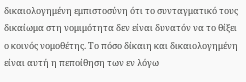δικαιολογημένη εμπιστοσύνη ότι το συνταγματικό τους δικαίωμα στη νομιμότητα δεν είναι δυνατόν να το θίξει ο κοινός νομοθέτης. Το πόσο δίκαιη και δικαιολογημένη είναι αυτή η πεποίθηση των εν λόγω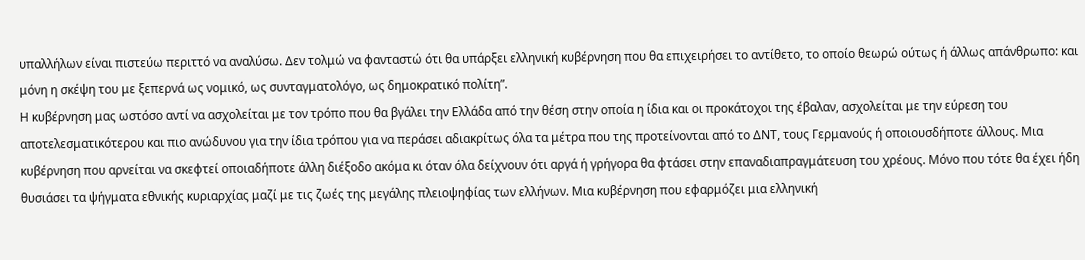υπαλλήλων είναι πιστεύω περιττό να αναλύσω. Δεν τολμώ να φανταστώ ότι θα υπάρξει ελληνική κυβέρνηση που θα επιχειρήσει το αντίθετο, το οποίο θεωρώ ούτως ή άλλως απάνθρωπο: και μόνη η σκέψη του με ξεπερνά ως νομικό, ως συνταγματολόγο, ως δημοκρατικό πολίτη”.
Η κυβέρνηση μας ωστόσο αντί να ασχολείται με τον τρόπο που θα βγάλει την Ελλάδα από την θέση στην οποία η ίδια και οι προκάτοχοι της έβαλαν, ασχολείται με την εύρεση του αποτελεσματικότερου και πιο ανώδυνου για την ίδια τρόπου για να περάσει αδιακρίτως όλα τα μέτρα που της προτείνονται από το ΔΝΤ, τους Γερμανούς ή οποιουσδήποτε άλλους. Μια κυβέρνηση που αρνείται να σκεφτεί οποιαδήποτε άλλη διέξοδο ακόμα κι όταν όλα δείχνουν ότι αργά ή γρήγορα θα φτάσει στην επαναδιαπραγμάτευση του χρέους. Μόνο που τότε θα έχει ήδη θυσιάσει τα ψήγματα εθνικής κυριαρχίας μαζί με τις ζωές της μεγάλης πλειοψηφίας των ελλήνων. Μια κυβέρνηση που εφαρμόζει μια ελληνική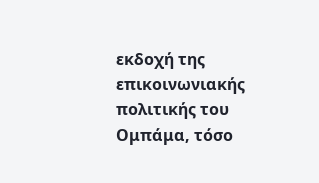εκδοχή της επικοινωνιακής πολιτικής του Ομπάμα, τόσο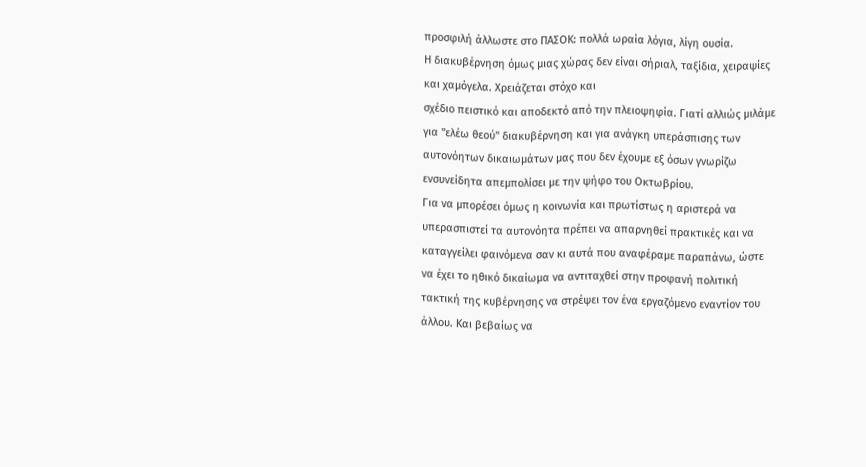προσφιλή άλλωστε στο ΠΑΣΟΚ: πολλά ωραία λόγια, λίγη ουσία.
Η διακυβέρνηση όμως μιας χώρας δεν είναι σήριαλ, ταξίδια, χειραψίες και χαμόγελα. Χρειάζεται στόχο και
σχέδιο πειστικό και αποδεκτό από την πλειοψηφία. Γιατί αλλιώς μιλάμε για "ελέω θεού" διακυβέρνηση και για ανάγκη υπεράσπισης των αυτονόητων δικαιωμάτων μας που δεν έχουμε εξ όσων γνωρίζω ενσυνείδητα απεμπολίσει με την ψήφο του Οκτωβρίου.
Για να μπορέσει όμως η κοινωνία και πρωτίστως η αριστερά να υπερασπιστεί τα αυτονόητα πρέπει να απαρνηθεί πρακτικές και να καταγγείλει φαινόμενα σαν κι αυτά που αναφέραμε παραπάνω, ώστε να έχει το ηθικό δικαίωμα να αντιταχθεί στην προφανή πολιτική τακτική της κυβέρνησης να στρέψει τον ένα εργαζόμενο εναντίον του άλλου. Και βεβαίως να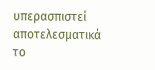υπερασπιστεί αποτελεσματικά το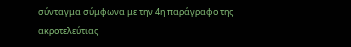σύνταγμα σύμφωνα με την 4η παράγραφο της
ακροτελεύτιας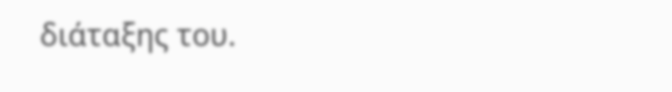διάταξης του.